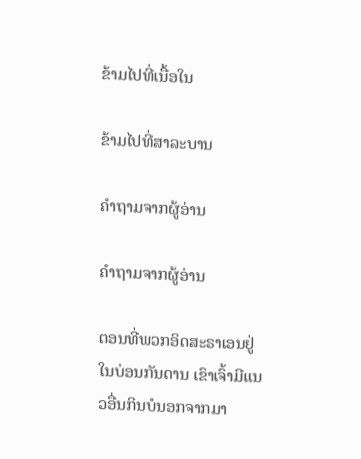ຂ້າມໄປທີ່ເນື້ອໃນ

ຂ້າມໄປທີ່ສາລະບານ

ຄຳຖາມຈາກຜູ້ອ່ານ

ຄຳຖາມຈາກຜູ້ອ່ານ

ຕອນທີ່ພວກອິດສະຣາເອນຢູ່ໃນບ່ອນກັນດານ ເຂົາເຈົ້າມີແນວອື່ນກິນບໍນອກຈາກມາ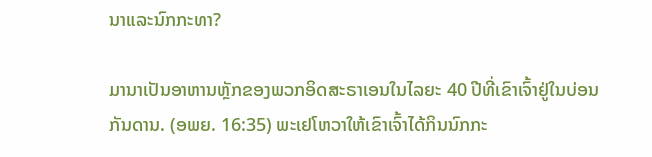ນາແລະນົກກະທາ?

ມານາເປັນອາຫານຫຼັກຂອງພວກອິດສະຣາເອນໃນໄລຍະ 40 ປີທີ່ເຂົາເຈົ້າຢູ່ໃນບ່ອນກັນດານ. (ອພຍ. 16:35) ພະເຢໂຫວາໃຫ້ເຂົາເຈົ້າໄດ້ກິນນົກກະ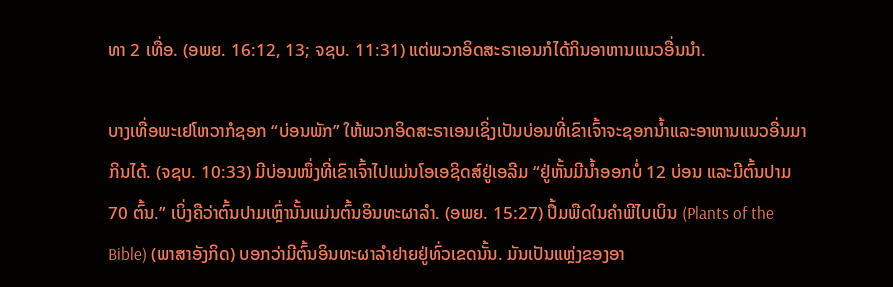ທາ 2 ເທື່ອ. (ອພຍ. 16:12, 13; ຈຊບ. 11:31) ແຕ່ພວກອິດສະຣາເອນກໍໄດ້ກິນອາຫານແນວອື່ນນຳ.

ບາງເທື່ອພະເຢໂຫວາກໍຊອກ “ບ່ອນພັກ” ໃຫ້ພວກອິດສະຣາເອນເຊິ່ງເປັນບ່ອນທີ່ເຂົາເຈົ້າຈະຊອກນ້ຳແລະອາຫານແນວອື່ນມາກິນໄດ້. (ຈຊບ. 10:33) ມີບ່ອນໜຶ່ງທີ່ເຂົາເຈົ້າໄປແມ່ນໂອເອຊິດສ໌ຢູ່ເອລີມ “ຢູ່ຫັ້ນມີນ້ຳອອກບໍ່ 12 ບ່ອນ ແລະມີຕົ້ນປາມ 70 ຕົ້ນ.” ເບິ່ງຄືວ່າຕົ້ນປາມເຫຼົ່ານັ້ນແມ່ນຕົ້ນອິນທະຜາລຳ. (ອພຍ. 15:27) ປຶ້ມພືດໃນຄຳພີໄບເບິນ (Plants of the Bible) (ພາສາອັງກິດ) ບອກວ່າມີຕົ້ນອິນທະຜາລຳຢາຍຢູ່ທົ່ວເຂດນັ້ນ. ມັນເປັນແຫຼ່ງຂອງອາ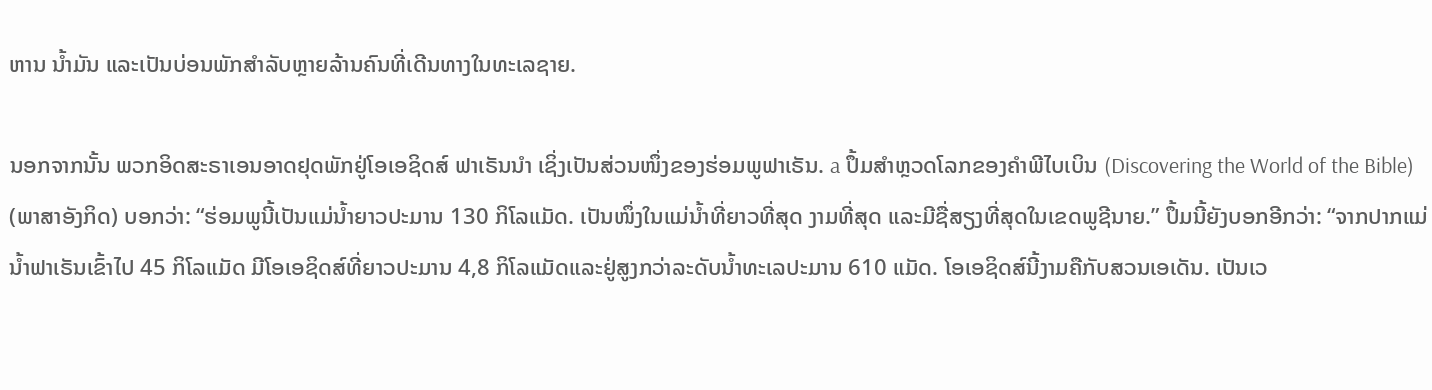ຫານ ນ້ຳມັນ ແລະເປັນບ່ອນພັກສຳລັບຫຼາຍລ້ານຄົນທີ່ເດີນທາງໃນທະເລຊາຍ.

ນອກຈາກນັ້ນ ພວກອິດສະຣາເອນອາດຢຸດພັກຢູ່ໂອເອຊິດສ໌ ຟາເຣັນນຳ ເຊິ່ງເປັນສ່ວນໜຶ່ງຂອງຮ່ອມພູຟາເຣັນ. a ປຶ້ມສຳຫຼວດໂລກຂອງຄຳພີໄບເບິນ (Discovering the World of the Bible) (ພາສາອັງກິດ) ບອກວ່າ: “ຮ່ອມພູນີ້ເປັນແມ່ນ້ຳຍາວປະມານ 130 ກິໂລແມັດ. ເປັນໜຶ່ງໃນແມ່ນ້ຳທີ່ຍາວທີ່ສຸດ ງາມທີ່ສຸດ ແລະມີຊື່ສຽງທີ່ສຸດໃນເຂດພູຊີນາຍ.” ປຶ້ມນີ້ຍັງບອກອີກວ່າ: “ຈາກປາກແມ່ນ້ຳຟາເຣັນເຂົ້າໄປ 45 ກິໂລແມັດ ມີໂອເອຊິດສ໌ທີ່ຍາວປະມານ 4,8 ກິໂລແມັດແລະຢູ່ສູງກວ່າລະດັບນ້ຳທະເລປະມານ 610 ແມັດ. ໂອເອຊິດສ໌ນີ້ງາມຄືກັບສວນເອເດັນ. ເປັນເວ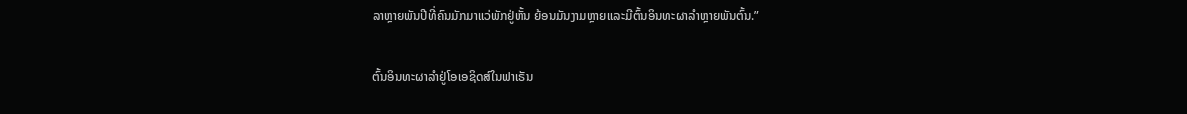ລາຫຼາຍພັນປີທີ່ຄົນມັກມາແວ່ພັກຢູ່ຫັ້ນ ຍ້ອນມັນງາມຫຼາຍແລະມີຕົ້ນອິນທະຜາລຳຫຼາຍພັນຕົ້ນ.”

ຕົ້ນອິນທະຜາລຳຢູ່ໂອເອຊິດສ໌ໃນຟາເຣັນ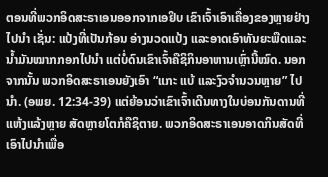ຕອນທີ່ພວກອິດສະຣາເອນອອກຈາກເອຢິບ ເຂົາເຈົ້າເອົາເຄື່ອງຂອງຫຼາຍຢ່າງໄປນຳ ເຊັ່ນ: ແປ້ງທີ່ເປັນກ້ອນ ອ່າງນວດແປ້ງ ແລະອາດເອົາທັນຍະພືດແລະນ້ຳມັນໝາກກອກໄປນຳ ແຕ່ບໍ່ດົນເຂົາເຈົ້າຄືຊິກິນອາຫານເຫຼົ່ານີ້ໝົດ. ນອກຈາກນັ້ນ ພວກອິດສະຣາເອນຍັງເອົາ “ແກະ ແບ້ ແລະງົວຈຳນວນຫຼາຍ” ໄປນຳ. (ອພຍ. 12:34-39) ແຕ່ຍ້ອນວ່າເຂົາເຈົ້າເດີນທາງໃນບ່ອນກັນດານທີ່ແຫ້ງແລ້ງຫຼາຍ ສັດຫຼາຍໂຕກໍຄືຊິຕາຍ. ພວກອິດສະຣາເອນອາດກິນສັດທີ່ເອົາໄປນຳເພື່ອ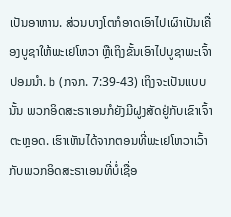ເປັນອາຫານ. ສ່ວນບາງໂຕກໍອາດເອົາໄປເຜົາເປັນເຄື່ອງບູຊາໃຫ້ພະເຢໂຫວາ ຫຼືເຖິງຂັ້ນເອົາໄປບູຊາພະເຈົ້າປອມນຳ. b (ກຈກ. 7:39-43) ເຖິງຈະເປັນແບບນັ້ນ ພວກອິດສະຣາເອນກໍຍັງມີຝູງສັດຢູ່ກັບເຂົາເຈົ້າຕະຫຼອດ. ເຮົາເຫັນໄດ້ຈາກຕອນທີ່ພະເຢໂຫວາເວົ້າກັບພວກອິດສະຣາເອນທີ່ບໍ່ເຊື່ອ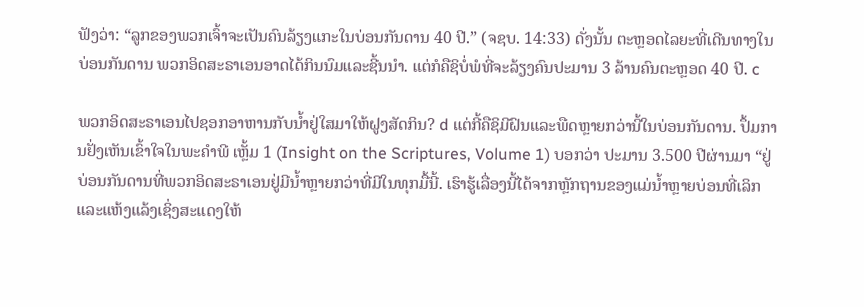ຟັງວ່າ: “ລູກຂອງພວກເຈົ້າຈະເປັນຄົນລ້ຽງແກະໃນບ່ອນກັນດານ 40 ປີ.” (ຈຊບ. 14:33) ດັ່ງນັ້ນ ຕະຫຼອດໄລຍະທີ່ເດີນທາງໃນບ່ອນກັນດານ ພວກອິດສະຣາເອນອາດໄດ້ກິນນົມແລະຊີ້ນນຳ. ແຕ່ກໍຄືຊິບໍ່ພໍທີ່ຈະລ້ຽງຄົນປະມານ 3 ລ້ານຄົນຕະຫຼອດ 40 ປີ. c

ພວກອິດສະຣາເອນໄປຊອກອາຫານກັບນ້ຳຢູ່ໃສມາໃຫ້ຝູງສັດກິນ? d ແຕ່ກີ້ຄືຊິມີຝົນແລະພືດຫຼາຍກວ່ານີ້ໃນບ່ອນກັນດານ. ປຶ້ມການຢັ່ງເຫັນເຂົ້າໃຈໃນພະຄຳພີ ເຫຼັ້ມ 1 (Insight on the Scriptures, Volume 1) ບອກວ່າ ປະມານ 3.500 ປີຜ່ານມາ “ຢູ່ບ່ອນກັນດານທີ່ພວກອິດສະຣາເອນຢູ່ມີນ້ຳຫຼາຍກວ່າທີ່ມີໃນທຸກມື້ນີ້. ເຮົາຮູ້ເລື່ອງນີ້ໄດ້ຈາກຫຼັກຖານຂອງແມ່ນ້ຳຫຼາຍບ່ອນທີ່ເລິກແລະແຫ້ງແລ້ງເຊິ່ງສະແດງໃຫ້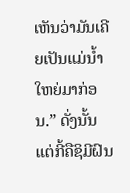ເຫັນວ່າມັນເຄີຍເປັນແມ່ນ້ຳໃຫຍ່ມາກ່ອນ.” ດັ່ງນັ້ນ ແຕ່ກີ້ຄືຊິມີຝົນ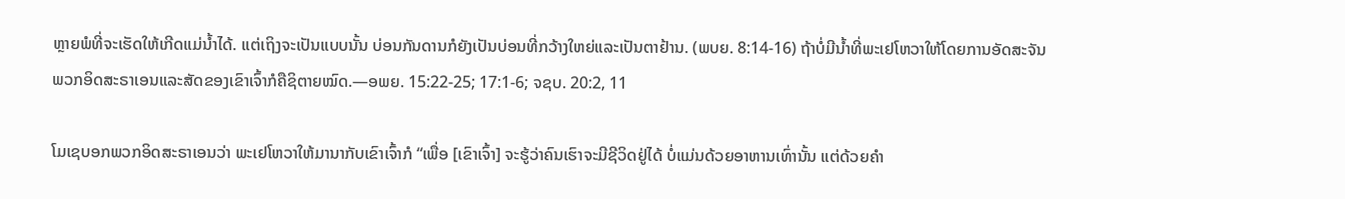ຫຼາຍພໍທີ່ຈະເຮັດໃຫ້ເກີດແມ່ນ້ຳໄດ້. ແຕ່ເຖິງຈະເປັນແບບນັ້ນ ບ່ອນກັນດານກໍຍັງເປັນບ່ອນທີ່ກວ້າງໃຫຍ່ແລະເປັນຕາຢ້ານ. (ພບຍ. 8:14-16) ຖ້າບໍ່ມີນ້ຳທີ່ພະເຢໂຫວາໃຫ້ໂດຍການອັດສະຈັນ ພວກອິດສະຣາເອນແລະສັດຂອງເຂົາເຈົ້າກໍຄືຊິຕາຍໝົດ.—ອພຍ. 15:22-25; 17:1-6; ຈຊບ. 20:2, 11

ໂມເຊບອກພວກອິດສະຣາເອນວ່າ ພະເຢໂຫວາໃຫ້ມານາກັບເຂົາເຈົ້າກໍ “ເພື່ອ [ເຂົາເຈົ້າ] ຈະຮູ້ວ່າຄົນເຮົາຈະມີຊີວິດຢູ່ໄດ້ ບໍ່ແມ່ນດ້ວຍອາຫານເທົ່ານັ້ນ ແຕ່ດ້ວຍຄຳ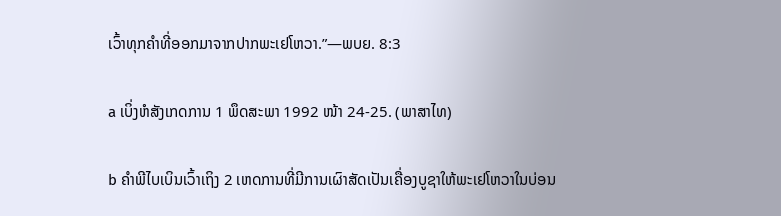ເວົ້າທຸກຄຳທີ່ອອກມາຈາກປາກພະເຢໂຫວາ.”—ພບຍ. 8:3

a ເບິ່ງຫໍສັງເກດການ 1 ພຶດສະພາ 1992 ໜ້າ 24-25. (ພາສາໄທ)

b ຄຳພີໄບເບິນເວົ້າເຖິງ 2 ເຫດການທີ່ມີການເຜົາສັດເປັນເຄື່ອງບູຊາໃຫ້ພະເຢໂຫວາໃນບ່ອນ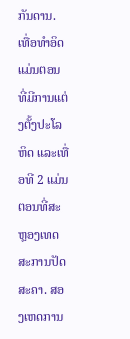ກັນດານ. ເທື່ອທຳອິດແມ່ນຕອນທີ່ມີການແຕ່ງຕັ້ງປະໂລຫິດ ແລະເທື່ອທີ 2 ແມ່ນຕອນທີ່ສະຫຼອງເທດສະການປັດສະຄາ. ສອງເຫດການ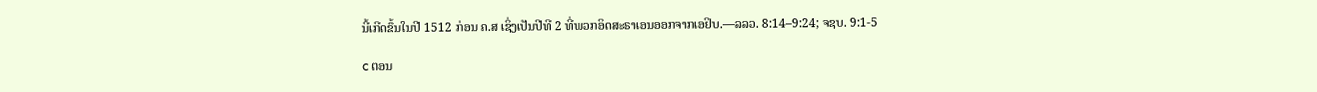ນີ້ເກີດຂຶ້ນໃນປີ 1512 ກ່ອນ ຄ.ສ ເຊິ່ງເປັນປີທີ 2 ທີ່ພວກອິດສະຣາເອນອອກຈາກເອຢິບ.—ລລວ. 8:14–9:24; ຈຊບ. 9:1-5

c ຕອນ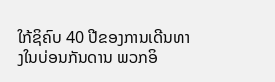ໃກ້ຊິຄົບ 40 ປີຂອງການເດີນທາງໃນບ່ອນກັນດານ ພວກອິ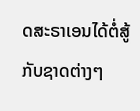ດສະຣາເອນໄດ້ຕໍ່ສູ້ກັບຊາດຕ່າງໆ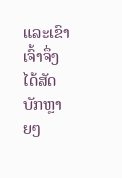ແລະເຂົາເຈົ້າຈຶ່ງໄດ້ສັດບັກຫຼາຍໆ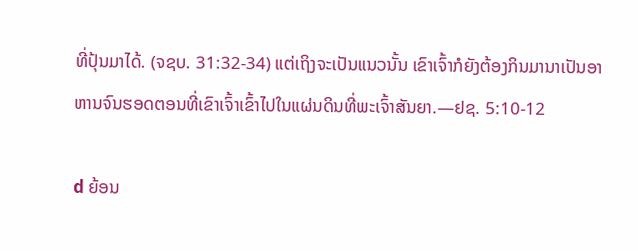ທີ່ປຸ້ນມາໄດ້. (ຈຊບ. 31:32-34) ແຕ່ເຖິງຈະເປັນແນວນັ້ນ ເຂົາເຈົ້າກໍຍັງຕ້ອງກິນມານາເປັນອາຫານຈົນຮອດຕອນທີ່ເຂົາເຈົ້າເຂົ້າໄປໃນແຜ່ນດິນທີ່ພະເຈົ້າສັນຍາ.—ຢຊ. 5:10-12

d ຍ້ອນ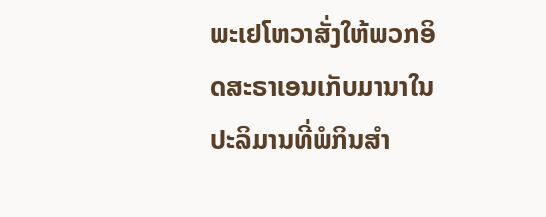ພະເຢໂຫວາສັ່ງໃຫ້ພວກອິດສະຣາເອນເກັບມານາໃນປະລິມານທີ່ພໍກິນສຳ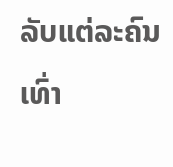ລັບແຕ່ລະຄົນເທົ່າ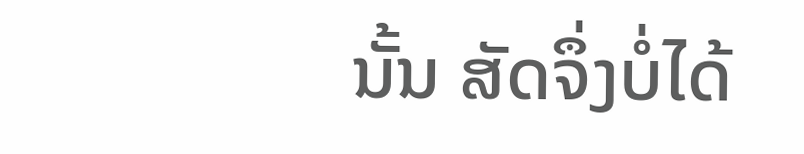ນັ້ນ ສັດຈຶ່ງບໍ່ໄດ້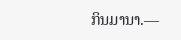ກິນມານາ.—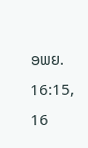ອພຍ. 16:15, 16